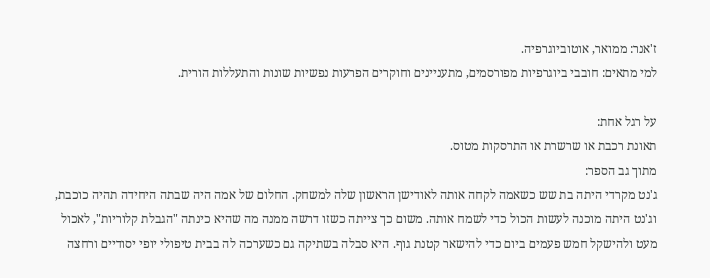ז'אנר: ממואר, אוטוביוגרפיה.
למי מתאים: חובבי ביוגרפיות מפורסמים, מתעניינים וחוקרים הפרעות נפשיות שונות והתעללות הורית.

על רגל אחת:
תאונת רכבת או שרשרת או התרסקות מטוס.
מתוך גב הספר:
ג'נט מקרדי היתה בת שש כשאמה לקחה אותה לאודישן הראשון שלה למשחק. החלום של אמה היה שבתה היחידה תהיה כוכבת, וג'נט היתה מוכנה לעשות הכול כדי לשמח אותה. משום כך צייתה כשזו דרשה ממנה מה שהיא כינתה "הגבלת קלוריות", לאכול מעט ולהישקל חמש פעמים ביום כדי להישאר קטנת גוף. היא סבלה בשתיקה גם כשערכה לה בבית טיפולי יופי יסודיים ורחצה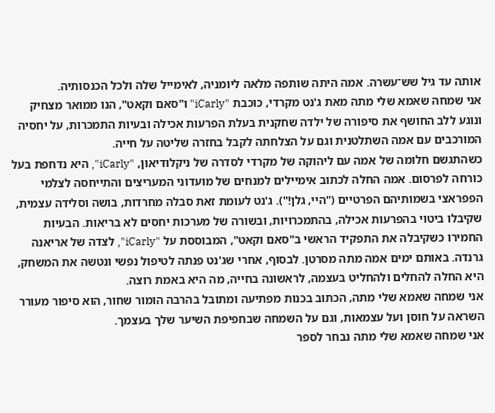אותה עד גיל שש־עשרה. אמה היתה שותפה מלאה ליומניה, לאימייל שלה ולכל הכנסותיה.
אני שמחה שאמא שלי מתה מאת ג'נט מקרדי, כוכבת "iCarly" ו"סאם וקאט", הנו ממואר מצחיק ונוגע ללב החושף את סיפורה של ילדה שחקנית בעלת הפרעות אכילה ובעיות התמכרות, על יחסיה המורכבים עם אמה השתלטנית וגם על הצלחתה לקבל בחזרה שליטה על חייה.
כשהתגשם חלומה של אמה עם ליהוקה של מקרדי לסדרה של ניקלודיאון, "iCarly", היא נדחפת בעל כורחה לפרסום. אמה החלה לכתוב אימיילים למנחים של מועדוני המעריצים והתייחסה לצלמי הפפראצי בשמותיהם הפרטיים ("היי, גלן!"). ג'נט לעומת זאת סבלה מחרדות, בושה וסלידה עצמית, שקיבלו ביטוי בהפרעות אכילה, בהתמכרויות, ובשורה של מערכות יחסים לא בריאות. הבעיות החמירו כשקיבלה את התפקיד הראשי ב"סאם וקאט", המבוססת על "iCarly", לצדה של אריאנה גרנדה. באותם ימים אמה מתה מסרטן. לבסוף, אחרי שג'נט פנתה לטיפול נפשי ונטשה את המשחק, היא החלה להחלים ולהחליט בעצמה, לראשונה בחייה, מה היא באמת רוצה.
אני שמחה שאמא שלי מתה, הכתוב בכנות מפתיעה ומתובל בהרבה הומור שחור, הוא סיפור מעורר השראה על חוסן ועל עצמאות, וגם על השמחה שבחפיפת השיער שלך בעצמך.
אני שמחה שאמא שלי מתה נבחר לספר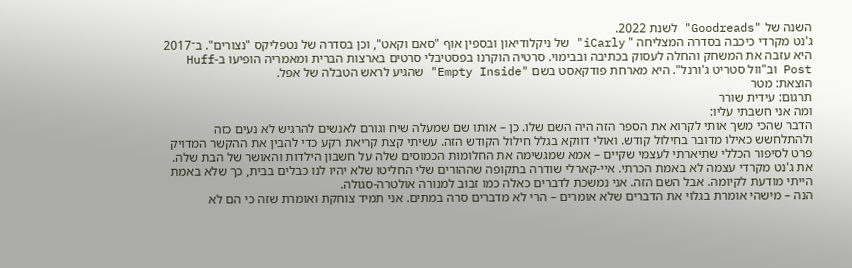השנה של "Goodreads" לשנת 2022.
ג'נט מקרדי כיכבה בסדרה המצליחה " iCarly" של ניקלודיאון ובספין אוף "סאם וקאט", וכן בסדרה של נטפליקס "נצורים". ב־2017 היא עזבה את המשחק והחלה לעסוק בכתיבה ובבימוי. סרטיה הוקרנו בפסטיבלי סרטים בארצות הברית ומאמריה הופיעו ב-Huff Post וב"וול סטריט ג'ורנל". היא מארחת פודקאסט בשם "Empty Inside" שהגיע לראש הטבלה של אפל.
הוצאת: מטר
תרגום: עידית שורר
ומה אני חשבתי עליו:
הדבר שהכי משך אותי לקרוא את הספר הזה היה השם שלו. כן – אותו שם שמעלה שיח וגורם לאנשים להרגיש לא נעים כזה ולהתלחשש כאילו מדובר בחילול קודש. ואולי דווקא בגלל חילול הקודש הזה. עשיתי קצת קריאת רקע כדי להבין את ההקשר המדויק פרט לסיפור הכללי שתיארתי לעצמי שקיים – אמא שמגשימה את החלומות הכמוסים שלה על חשבון הילדות והאושר של הבת שלה.
את ג'נט מקרדי עצמה לא באמת הכרתי. איי-קארלי שודרה בתקופה שההורים שלי החליטו שלא יהיו לנו כבלים בבית, כך שלא באמת הייתי מודעת לקיומה. אבל השם הזה. אני נמשכת לדברים כאלה כמו זבוב למנורה אולטרה-סגולה.
הנה – מישהי אומרת בגלוי את הדברים שלא אומרים – הרי לא מדברים סרה במתים. אני תמיד צוחקת ואומרת שזה כי הם לא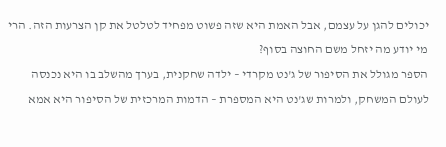יכולים להגן על עצמם, אבל האמת היא שזה פשוט מפחיד לטלטל את קן הצרעות הזה. הרי מי יודע מה יזחל משם החוצה בסוף?
הספר מגולל את הסיפור של ג'נט מקרדי – ילדה שחקנית, בערך מהשלב בו היא נכנסה לעולם המשחק, ולמרות שג'נט היא המספרת – הדמות המרכזית של הסיפור היא אמא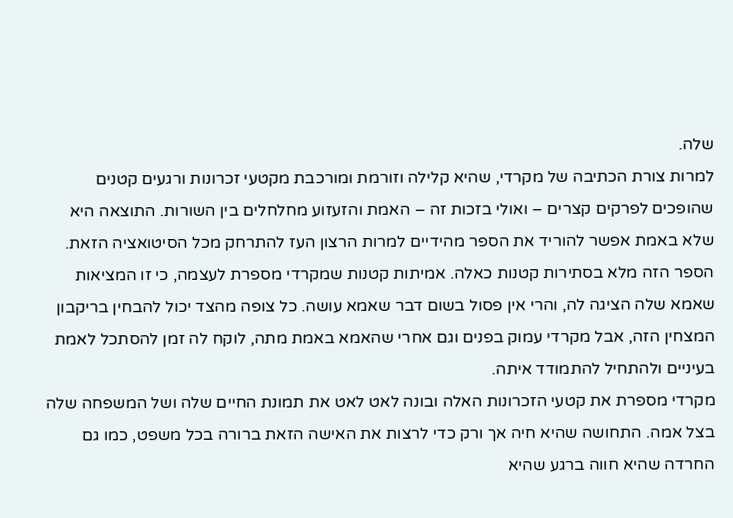שלה.
למרות צורת הכתיבה של מקרדי, שהיא קלילה וזורמת ומורכבת מקטעי זכרונות ורגעים קטנים שהופכים לפרקים קצרים – ואולי בזכות זה – האמת והזעזוע מחלחלים בין השורות. התוצאה היא שלא באמת אפשר להוריד את הספר מהידיים למרות הרצון העז להתרחק מכל הסיטואציה הזאת.
הספר הזה מלא בסתירות קטנות כאלה. אמיתות קטנות שמקרדי מספרת לעצמה, כי זו המציאות שאמא שלה הציגה לה, והרי אין פסול בשום דבר שאמא עושה. כל צופה מהצד יכול להבחין בריקבון המצחין הזה, אבל מקרדי עמוק בפנים וגם אחרי שהאמא באמת מתה, לוקח לה זמן להסתכל לאמת בעיניים ולהתחיל להתמודד איתה.
מקרדי מספרת את קטעי הזכרונות האלה ובונה לאט לאט את תמונת החיים שלה ושל המשפחה שלה בצל אמה. התחושה שהיא חיה אך ורק כדי לרצות את האישה הזאת ברורה בכל משפט, כמו גם החרדה שהיא חווה ברגע שהיא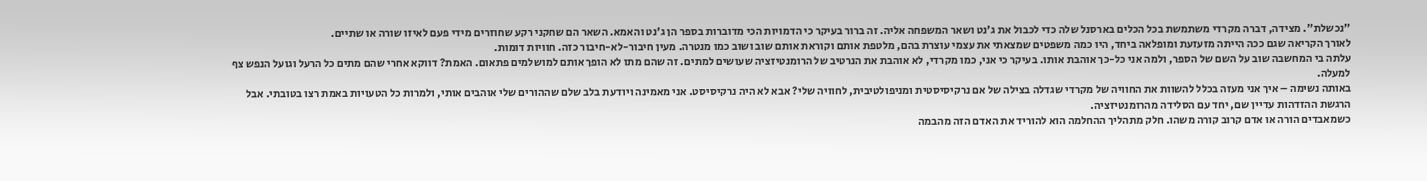"נכשלת". מצידה, דברה מקרדי משתמשת בכל הכלים בארסנל שלה כדי לכבול את ג'נט ושאר המשפחה אליה. זה ברור בעיקר כי הדמויות הכי מדוברות בספר הן ג'נט והאמא. השאר הם שחקני רקע שחוזרים מידי פעם לאיזו שורה או שתיים.
לאורך הקריאה שגם ככה הייתה מזעזעת ומופלאה ביחד, היו כמה משפטים שמצאתי את עצמי עוצרת בהם, מלטפת אותם וקוראת אותם שוב ושוב כמו מנטרה. מעין חיבור-לא-חיבור כזה. חוויות דומות.
עלתה בי המחשבה שוב על השם של הספר, ולמה אני כל-כך אוהבת אותו. בעיקר כי אני, כמו מקרדי, לא אוהבת את הנרטיב של הרומנטיזציה שעושים למתים. זה שהם מתו לא הופך אותם למושלמים פתאום. האמת? דווקא אחרי שהם מתים כל הרעל וגועל הנפש צף למעלה.
באותה נשימה – איך אני מעזה בכלל להשוות את החוויה של מקרדי שגדלה בצילה של אם נרקיסיסטית ומניפולטיבית, לחוויה שלי? אבא לא היה נרקיסיסט. אני מאמינה ויודעת בלב שלם שההורים שלי אוהבים אותי, ולמרות כל הטעויות באמת רצו בטובתי. אבל הרגשת ההזדהות עדיין שם, יחד עם הסלידה מהרומנטיזציה.
כשמאבדים הורה או אדם קרוב קורה משהו. חלק מתהליך ההחלמה הוא להוריד את האדם הזה מהבמה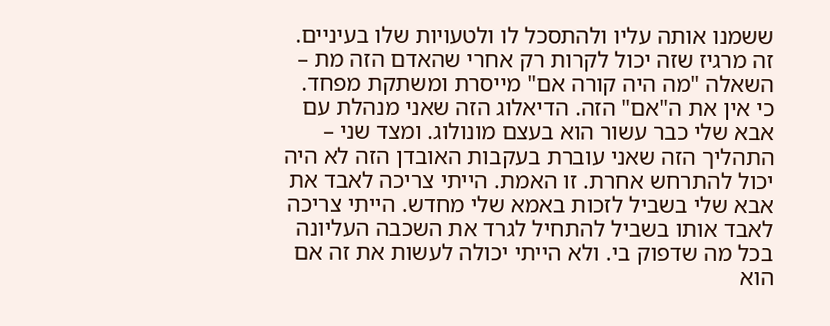ששמנו אותה עליו ולהתסכל לו ולטעויות שלו בעיניים. זה מרגיז שזה יכול לקרות רק אחרי שהאדם הזה מת – השאלה "מה היה קורה אם" מייסרת ומשתקת מפחד. כי אין את ה"אם" הזה. הדיאלוג הזה שאני מנהלת עם אבא שלי כבר עשור הוא בעצם מונולוג. ומצד שני – התהליך הזה שאני עוברת בעקבות האובדן הזה לא היה יכול להתרחש אחרת. זו האמת. הייתי צריכה לאבד את אבא שלי בשביל לזכות באמא שלי מחדש. הייתי צריכה לאבד אותו בשביל להתחיל לגרד את השכבה העליונה בכל מה שדפוק בי. ולא הייתי יכולה לעשות את זה אם הוא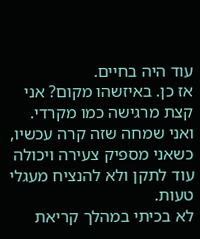עוד היה בחיים.
אז כן. באיזשהו מקום? אני קצת מרגישה כמו מקרדי. ואני שמחה שזה קרה עכשיו, כשאני מספיק צעירה ויכולה עוד לתקן ולא להנציח מעגלי טעות.
לא בכיתי במהלך קריאת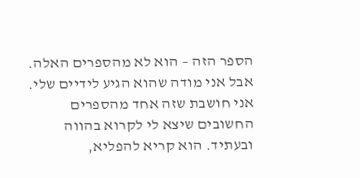הספר הזה – הוא לא מהספרים האלה. אבל אני מודה שהוא הגיע לידיים שלי. אני חושבת שזה אחד מהספרים החשובים שיצא לי לקרוא בהווה ובעתיד. הוא קריא להפליא,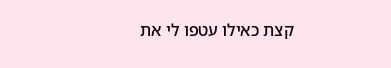קצת כאילו עטפו לי את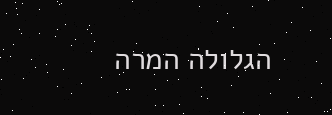הגלולה המרה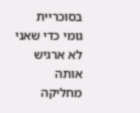בסוכריית גומי כדי שאני לא ארגיש אותה מחליקה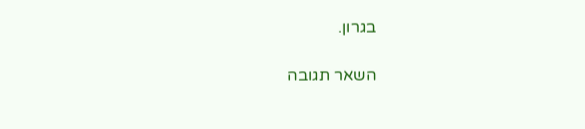בגרון.

השאר תגובה